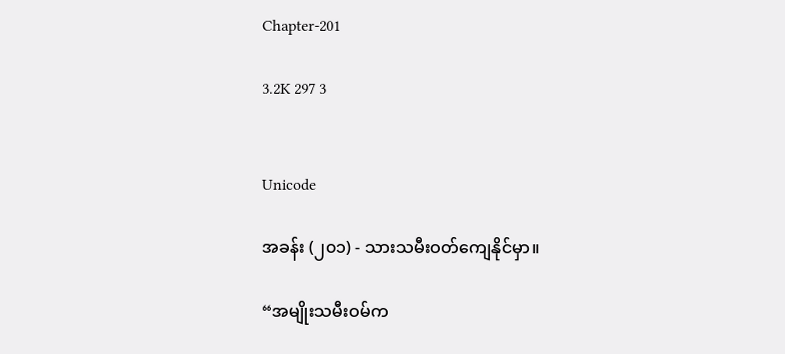Chapter-201

3.2K 297 3


Unicode

အခန်း (၂၀၁) - သားသမီးဝတ်ကျေနိုင်မှာ။

“အမျိုးသမီးဝမ်က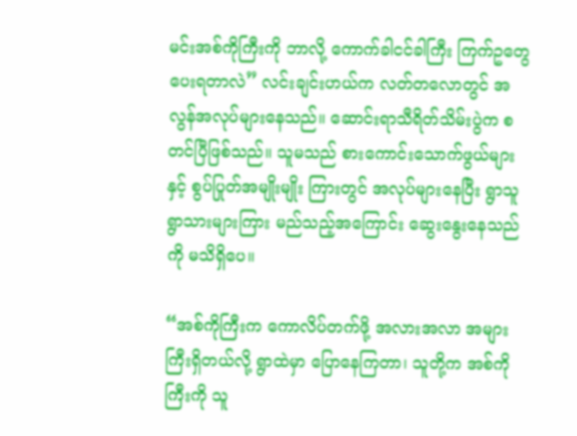မင်းအစ်ကိုကြီးကို ဘာလို့ ကောက်ခါငင်ခါကြီး ကြက်ဥတွေ ပေးရတာလဲ” လင်းချင်းဟယ်က လတ်တလောတွင် အလွန်အလုပ်များနေသည်။ ဆောင်းရာသီရိတ်သိမ်းပွဲက စတင်ပြီဖြစ်သည်။ သူမသည် စားကောင်းသောက်ဖွယ်များနှင့် စွပ်ပြုတ်အမျိုးမျိုး ကြားတွင် အလုပ်များနေပြီး ရွာသူရွာသားများကြား မည်သည့်အကြောင်း ဆွေးနွေးနေသည်ကို မသိရှိပေ။

“အစ်ကိုကြီးက ကောလိပ်တက်ဖို့ အလားအလာ အများကြီးရှိတယ်လို့ ရွာထဲမှာ ပြောနေကြတာ၊ သူတို့က အစ်ကိုကြီးကို သူ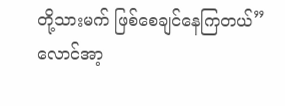တို့သားမက် ဖြစ်စေချင်နေကြတယ်” လောင်အာ့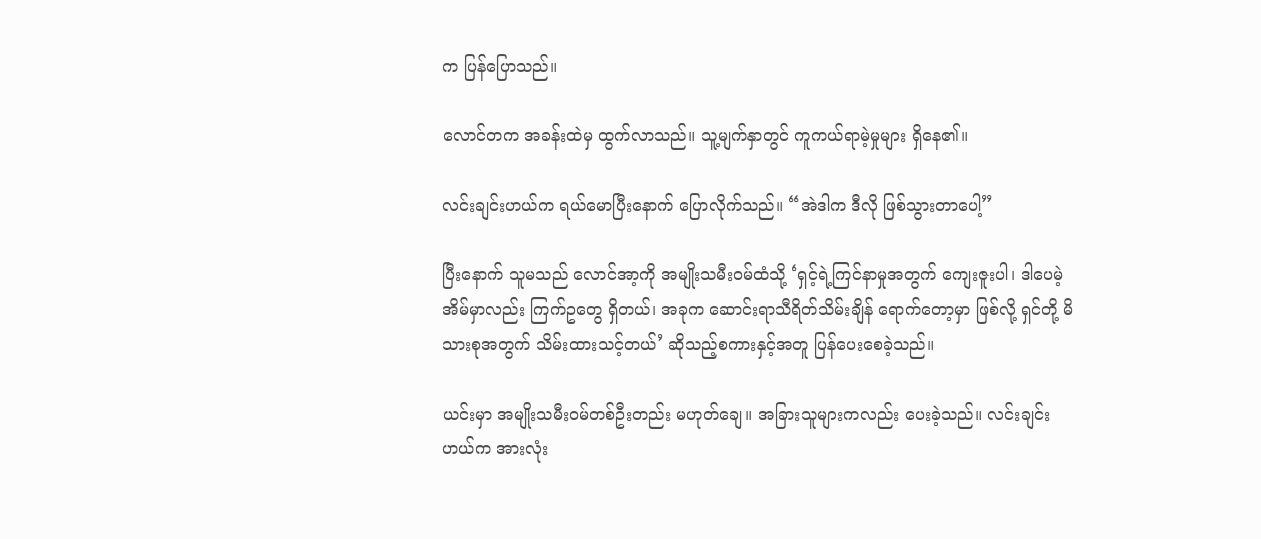က ပြန်ပြောသည်။

လောင်တက အခန်းထဲမှ ထွက်လာသည်။ သူ့မျက်နှာတွင် ကူကယ်ရာမဲ့မှုများ ရှိနေ၏။

လင်းချင်းဟယ်က ရယ်မောပြီးနောက် ပြောလိုက်သည်။ “အဲဒါက ဒီလို ဖြစ်သွားတာပေါ့”

ပြီးနောက် သူမသည် လောင်အာ့ကို အမျိုးသမီးဝမ်ထံသို့ ‘ရှင့်ရဲ့ကြင်နာမှုအတွက် ကျေးဇူးပါ၊ ဒါပေမဲ့ အိမ်မှာလည်း ကြက်ဥတွေ ရှိတယ်၊ အခုက ဆောင်းရာသီရိတ်သိမ်းချိန်‌ ရောက်တော့မှာ ဖြစ်လို့ ရှင်တို့ မိသားစုအတွက် သိမ်းထားသင့်တယ်’ ဆိုသည့်စကားနှင့်အတူ ပြန်ပေးစေခဲ့သည်။

ယင်းမှာ အမျိုးသမီးဝမ်တစ်ဦးတည်း မဟုတ်ချေ။ အခြားသူများကလည်း ပေးခဲ့သည်။ လင်းချင်းဟယ်က အားလုံး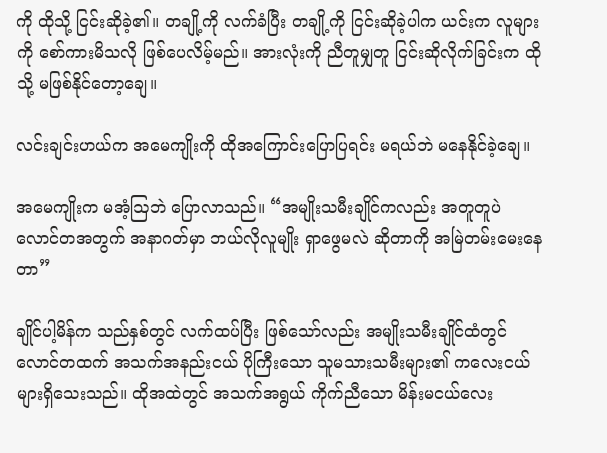ကို ထိုသို့ ငြင်းဆိုခဲ့၏။ တချို့ကို လက်ခံပြီး တချို့ကို ငြင်းဆိုခဲ့ပါက ယင်းက လူများကို စော်ကားမိသလို ဖြစ်ပေလိမ့်မည်။ အားလုံးကို ညီတူမျှတူ ငြင်းဆိုလိုက်ခြင်းက ထိုသို့ မဖြစ်နိုင်တော့ချေ။

လင်းချင်းဟယ်က အမေကျိုးကို ထိုအကြောင်းပြောပြရင်း မရယ်ဘဲ မနေနိုင်ခဲ့ချေ။

အမေကျိုးက မအံ့ဩဘဲ ပြောလာသည်။ “အမျိုးသမီးချိုင်ကလည်း အတူတူပဲ လောင်တအတွက် အနာဂတ်မှာ ဘယ်လိုလူမျိုး ရှာဖွေမလဲ ဆိုတာကို အမြဲတမ်းမေးနေတာ”

ချိုင်ပါ့မိန်က သည်နှစ်တွင် လက်ထပ်ပြီး ဖြစ်သော်လည်း အမျိုးသမီးချိုင်ထံတွင် လောင်တထက် အသက်အနည်းငယ် ပိုကြီးသော သူမသားသမီးများ၏ ကလေးငယ်များရှိသေးသည်။ ထိုအထဲတွင် အသက်အရွယ် ကိုက်ညီသော မိန်းမငယ်လေး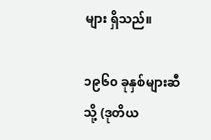များ ရှိသည်။

၁၉၆၀ ခုနှစ်များဆီသို့ (ဒုတိယ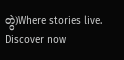တွဲ)Where stories live. Discover now